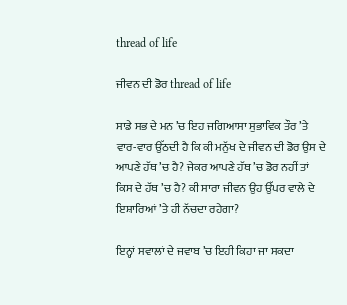thread of life

ਜੀਵਨ ਦੀ ਡੋਰ thread of life

ਸਾਡੇ ਸਭ ਦੇ ਮਨ ’ਚ ਇਹ ਜਗਿਆਸਾ ਸੁਭਾਵਿਕ ਤੌਰ ’ਤੇ ਵਾਰ-ਵਾਰ ਉੱਠਦੀ ਹੈ ਕਿ ਕੀ ਮਨੁੱਖ ਦੇ ਜੀਵਨ ਦੀ ਡੋਰ ਉਸ ਦੇ ਆਪਣੇ ਹੱਥ ’ਚ ਹੈ? ਜੇਕਰ ਆਪਣੇ ਹੱਥ ’ਚ ਡੋਰ ਨਹੀਂ ਤਾਂ ਕਿਸ ਦੇ ਹੱਥ ’ਚ ਹੈ? ਕੀ ਸਾਰਾ ਜੀਵਨ ਉਹ ਉੱਪਰ ਵਾਲੇ ਦੇ ਇਸ਼ਾਰਿਆਂ ’ਤੇ ਹੀ ਨੱਚਦਾ ਰਹੇਗਾ?

ਇਨ੍ਹਾਂ ਸਵਾਲਾਂ ਦੇ ਜਵਾਬ ’ਚ ਇਹੀ ਕਿਹਾ ਜਾ ਸਕਦਾ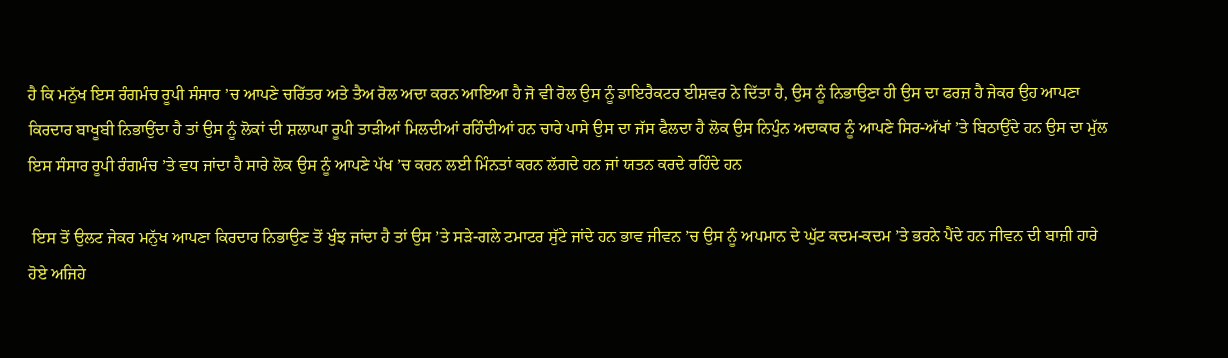ਹੈ ਕਿ ਮਨੁੱਖ ਇਸ ਰੰਗਮੰਚ ਰੂਪੀ ਸੰਸਾਰ ’ਚ ਆਪਣੇ ਚਰਿੱਤਰ ਅਤੇ ਤੈਅ ਰੋਲ ਅਦਾ ਕਰਨ ਆਇਆ ਹੈ ਜੋ ਵੀ ਰੋਲ ਉਸ ਨੂੰ ਡਾਇਰੈਕਟਰ ਈਸ਼ਵਰ ਨੇ ਦਿੱਤਾ ਹੈ, ਉਸ ਨੂੰ ਨਿਭਾਉਣਾ ਹੀ ਉਸ ਦਾ ਫਰਜ਼ ਹੈ ਜੇਕਰ ਉਹ ਆਪਣਾ ਕਿਰਦਾਰ ਬਾਖੂਬੀ ਨਿਭਾਉਂਦਾ ਹੈ ਤਾਂ ਉਸ ਨੂੰ ਲੋਕਾਂ ਦੀ ਸ਼ਲਾਘਾ ਰੂਪੀ ਤਾੜੀਆਂ ਮਿਲਦੀਆਂ ਰਹਿੰਦੀਆਂ ਹਨ ਚਾਰੇ ਪਾਸੇ ਉਸ ਦਾ ਜੱਸ ਫੈਲਦਾ ਹੈ ਲੋਕ ਉਸ ਨਿਪੁੰਨ ਅਦਾਕਾਰ ਨੂੰ ਆਪਣੇ ਸਿਰ-ਅੱਖਾਂ ’ਤੇ ਬਿਠਾਉਂਦੇ ਹਨ ਉਸ ਦਾ ਮੁੱਲ ਇਸ ਸੰਸਾਰ ਰੂਪੀ ਰੰਗਮੰਚ ’ਤੇ ਵਧ ਜਾਂਦਾ ਹੈ ਸਾਰੇ ਲੋਕ ਉਸ ਨੂੰ ਆਪਣੇ ਪੱਖ ’ਚ ਕਰਨ ਲਈ ਮਿੰਨਤਾਂ ਕਰਨ ਲੱਗਦੇ ਹਨ ਜਾਂ ਯਤਨ ਕਰਦੇ ਰਹਿੰਦੇ ਹਨ

 ਇਸ ਤੋਂ ਉਲਟ ਜੇਕਰ ਮਨੁੱਖ ਆਪਣਾ ਕਿਰਦਾਰ ਨਿਭਾਉਣ ਤੋਂ ਖੁੰਝ ਜਾਂਦਾ ਹੈ ਤਾਂ ਉਸ ’ਤੇ ਸੜੇ-ਗਲੇ ਟਮਾਟਰ ਸੁੱਟੇ ਜਾਂਦੇ ਹਨ ਭਾਵ ਜੀਵਨ ’ਚ ਉਸ ਨੂੰ ਅਪਮਾਨ ਦੇ ਘੁੱਟ ਕਦਮ-ਕਦਮ ’ਤੇ ਭਰਨੇ ਪੈਂਦੇ ਹਨ ਜੀਵਨ ਦੀ ਬਾਜ਼ੀ ਹਾਰੇ ਹੋਏ ਅਜਿਹੇ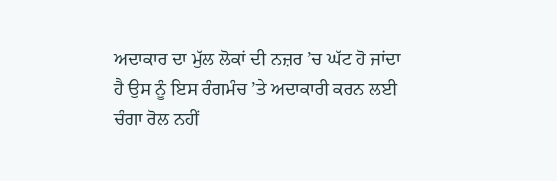ਅਦਾਕਾਰ ਦਾ ਮੁੱਲ ਲੋਕਾਂ ਦੀ ਨਜ਼ਰ ’ਚ ਘੱਟ ਹੋ ਜਾਂਦਾ ਹੈ ਉਸ ਨੂੰ ਇਸ ਰੰਗਮੰਚ ’ਤੇ ਅਦਾਕਾਰੀ ਕਰਨ ਲਈ ਚੰਗਾ ਰੋਲ ਨਹੀਂ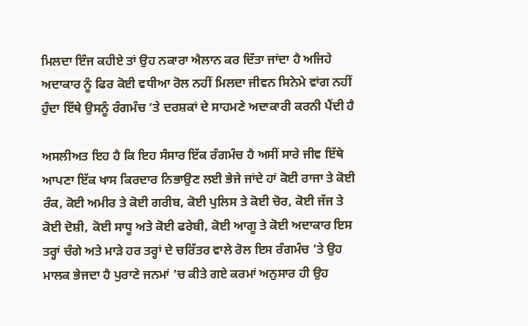ਮਿਲਦਾ ਇੰਜ ਕਹੀਏ ਤਾਂ ਉਹ ਨਕਾਰਾ ਐਲਾਨ ਕਰ ਦਿੱਤਾ ਜਾਂਦਾ ਹੈ ਅਜਿਹੇ ਅਦਾਕਾਰ ਨੂੰ ਫਿਰ ਕੋਈ ਵਧੀਆ ਰੋਲ ਨਹੀਂ ਮਿਲਦਾ ਜੀਵਨ ਸਿਨੇਮੇ ਵਾਂਗ ਨਹੀਂ ਹੁੰਦਾ ਇੱਥੇ ਉਸਨੂੰ ਰੰਗਮੰਚ ’ਤੇ ਦਰਸ਼ਕਾਂ ਦੇ ਸਾਹਮਣੇ ਅਦਾਕਾਰੀ ਕਰਨੀ ਪੈਂਦੀ ਹੈ

ਅਸਲੀਅਤ ਇਹ ਹੈ ਕਿ ਇਹ ਸੰਸਾਰ ਇੱਕ ਰੰਗਮੰਚ ਹੈ ਅਸੀਂ ਸਾਰੇ ਜੀਵ ਇੱਥੇ ਆਪਣਾ ਇੱਕ ਖਾਸ ਕਿਰਦਾਰ ਨਿਭਾਉਣ ਲਈ ਭੇਜੇ ਜਾਂਦੇ ਹਾਂ ਕੋਈ ਰਾਜਾ ਤੇ ਕੋਈ ਰੰਕ, ਕੋਈ ਅਮੀਰ ਤੇ ਕੋਈ ਗਰੀਬ, ਕੋਈ ਪੁਲਿਸ ਤੇ ਕੋਈ ਚੋਰ, ਕੋਈ ਜੱਜ ਤੇ ਕੋਈ ਦੋਸ਼ੀ, ਕੋਈ ਸਾਧੂ ਅਤੇ ਕੋਈ ਫਰੇਬੀ, ਕੋਈ ਆਗੂ ਤੇ ਕੋਈ ਅਦਾਕਾਰ ਇਸ ਤਰ੍ਹਾਂ ਚੰਗੇ ਅਤੇ ਮਾੜੇ ਹਰ ਤਰ੍ਹਾਂ ਦੇ ਚਰਿੱਤਰ ਵਾਲੇ ਰੋਲ ਇਸ ਰੰਗਮੰਚ ’ਤੇ ਉਹ ਮਾਲਕ ਭੇਜਦਾ ਹੈ ਪੁਰਾਣੇ ਜਨਮਾਂ ’ਚ ਕੀਤੇ ਗਏ ਕਰਮਾਂ ਅਨੁਸਾਰ ਹੀ ਉਹ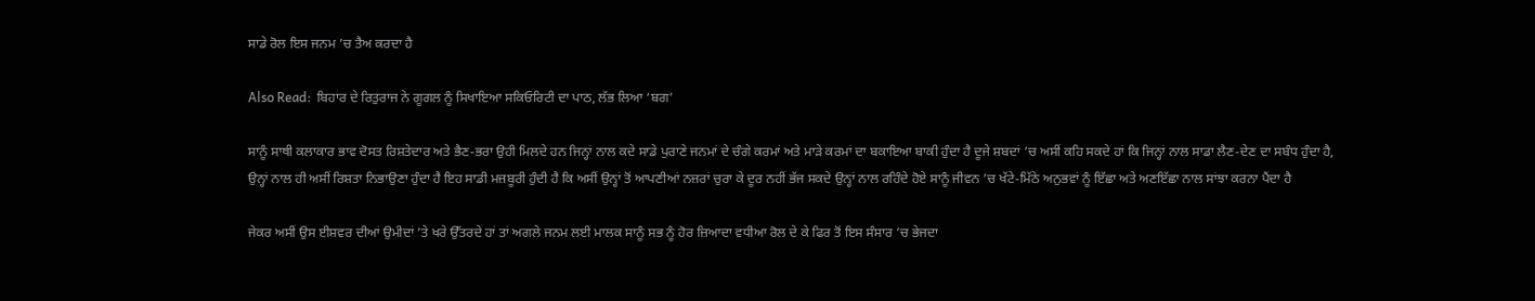ਸਾਡੇ ਰੋਲ ਇਸ ਜਨਮ ’ਚ ਤੈਅ ਕਰਦਾ ਹੈ

Also Read:  ਬਿਹਾਰ ਦੇ ਰਿਤੁਰਾਜ ਨੇ ਗੂਗਲ ਨੂੰ ਸਿਖਾਇਆ ਸਕਿਓਰਿਟੀ ਦਾ ਪਾਠ, ਲੱਭ ਲਿਆ ‘ਬਗ’

ਸਾਨੂੰ ਸਾਥੀ ਕਲਾਕਾਰ ਭਾਵ ਦੋਸਤ ਰਿਸ਼ਤੇਦਾਰ ਅਤੇ ਭੈਣ-ਭਰਾ ਉਹੀ ਮਿਲਦੇ ਹਨ ਜਿਨ੍ਹਾਂ ਨਾਲ ਕਦੇ ਸਾਡੇ ਪੁਰਾਣੇ ਜਨਮਾਂ ਦੇ ਚੰਗੇ ਕਰਮਾਂ ਅਤੇ ਮਾੜੇ ਕਰਮਾਂ ਦਾ ਬਕਾਇਆ ਬਾਕੀ ਹੁੰਦਾ ਹੈ ਦੂਜੇ ਸ਼ਬਦਾਂ ’ਚ ਅਸੀਂ ਕਹਿ ਸਕਦੇ ਹਾਂ ਕਿ ਜਿਨ੍ਹਾਂ ਨਾਲ ਸਾਡਾ ਲੈਣ-ਦੇਣ ਦਾ ਸਬੰਧ ਹੁੰਦਾ ਹੈ, ਉਨ੍ਹਾਂ ਨਾਲ ਹੀ ਅਸੀਂ ਰਿਸ਼ਤਾ ਨਿਭਾਉਣਾ ਹੁੰਦਾ ਹੈ ਇਹ ਸਾਡੀ ਮਜ਼ਬੂਰੀ ਹੁੰਦੀ ਹੈ ਕਿ ਅਸੀਂ ਉਨ੍ਹਾਂ ਤੋਂ ਆਪਣੀਆਂ ਨਜ਼ਰਾਂ ਚੁਰਾ ਕੇ ਦੂਰ ਨਹੀਂ ਭੱਜ ਸਕਦੇ ਉਨ੍ਹਾਂ ਨਾਲ ਰਹਿੰਦੇ ਹੋਏ ਸਾਨੂੰ ਜੀਵਨ ’ਚ ਖੱਟੇ-ਮਿੱਠੇ ਅਨੁਭਵਾਂ ਨੂੰ ਇੱਛਾ ਅਤੇ ਅਣਇੱਛਾ ਨਾਲ ਸਾਂਝਾ ਕਰਨਾ ਪੈਂਦਾ ਹੈ

ਜੇਕਰ ਅਸੀਂ ਉਸ ਈਸ਼ਵਰ ਦੀਆਂ ਉਮੀਦਾਂ ’ਤੇ ਖਰੇ ਉੱਤਰਦੇ ਹਾਂ ਤਾਂ ਅਗਲੇ ਜਨਮ ਲਈ ਮਾਲਕ ਸਾਨੂੰ ਸਭ ਨੂੰ ਹੋਰ ਜ਼ਿਆਦਾ ਵਧੀਆ ਰੋਲ ਦੇ ਕੇ ਫਿਰ ਤੋਂ ਇਸ ਸੰਸਾਰ ’ਚ ਭੇਜਦਾ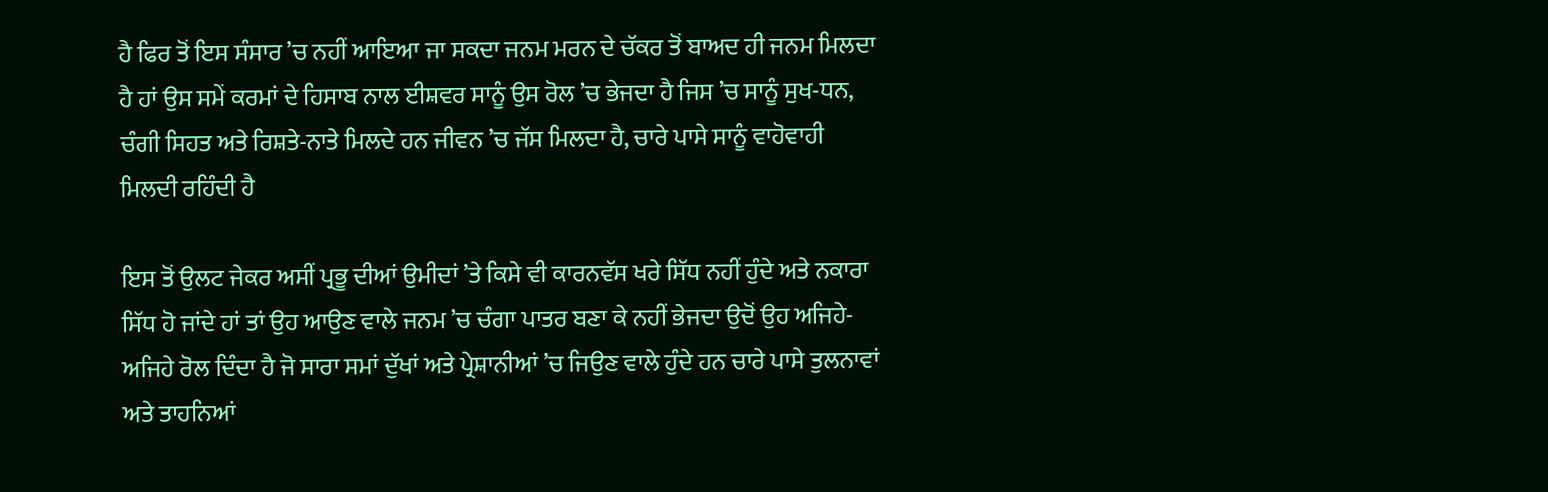ਹੈ ਫਿਰ ਤੋਂ ਇਸ ਸੰਸਾਰ ’ਚ ਨਹੀਂ ਆਇਆ ਜਾ ਸਕਦਾ ਜਨਮ ਮਰਨ ਦੇ ਚੱਕਰ ਤੋਂ ਬਾਅਦ ਹੀ ਜਨਮ ਮਿਲਦਾ ਹੈ ਹਾਂ ਉਸ ਸਮੇਂ ਕਰਮਾਂ ਦੇ ਹਿਸਾਬ ਨਾਲ ਈਸ਼ਵਰ ਸਾਨੂੰ ਉਸ ਰੋਲ ’ਚ ਭੇਜਦਾ ਹੈ ਜਿਸ ’ਚ ਸਾਨੂੰ ਸੁਖ-ਧਨ, ਚੰਗੀ ਸਿਹਤ ਅਤੇ ਰਿਸ਼ਤੇ-ਨਾਤੇ ਮਿਲਦੇ ਹਨ ਜੀਵਨ ’ਚ ਜੱਸ ਮਿਲਦਾ ਹੈ, ਚਾਰੇ ਪਾਸੇ ਸਾਨੂੰ ਵਾਹੋਵਾਹੀ ਮਿਲਦੀ ਰਹਿੰਦੀ ਹੈ

ਇਸ ਤੋਂ ਉਲਟ ਜੇਕਰ ਅਸੀਂ ਪ੍ਰਭੂ ਦੀਆਂ ਉਮੀਦਾਂ ’ਤੇ ਕਿਸੇ ਵੀ ਕਾਰਨਵੱਸ ਖਰੇ ਸਿੱਧ ਨਹੀਂ ਹੁੰਦੇ ਅਤੇ ਨਕਾਰਾ ਸਿੱਧ ਹੋ ਜਾਂਦੇ ਹਾਂ ਤਾਂ ਉਹ ਆਉਣ ਵਾਲੇ ਜਨਮ ’ਚ ਚੰਗਾ ਪਾਤਰ ਬਣਾ ਕੇ ਨਹੀਂ ਭੇਜਦਾ ਉਦੋਂ ਉਹ ਅਜਿਹੇ-ਅਜਿਹੇ ਰੋਲ ਦਿੰਦਾ ਹੈ ਜੋ ਸਾਰਾ ਸਮਾਂ ਦੁੱਖਾਂ ਅਤੇ ਪ੍ਰੇਸ਼ਾਨੀਆਂ ’ਚ ਜਿਉਣ ਵਾਲੇ ਹੁੰਦੇ ਹਨ ਚਾਰੇ ਪਾਸੇ ਤੁਲਨਾਵਾਂ ਅਤੇ ਤਾਹਨਿਆਂ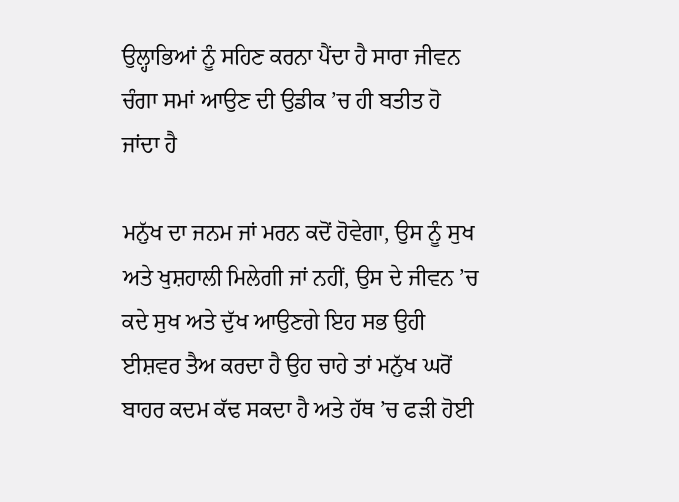ਉਲ੍ਹਾਭਿਆਂ ਨੂੰ ਸਹਿਣ ਕਰਨਾ ਪੈਂਦਾ ਹੈ ਸਾਰਾ ਜੀਵਨ ਚੰਗਾ ਸਮਾਂ ਆਉਣ ਦੀ ਉਡੀਕ ’ਚ ਹੀ ਬਤੀਤ ਹੋ ਜਾਂਦਾ ਹੈ

ਮਨੁੱਖ ਦਾ ਜਨਮ ਜਾਂ ਮਰਨ ਕਦੋਂ ਹੋਵੇਗਾ, ਉਸ ਨੂੰ ਸੁਖ ਅਤੇ ਖੁਸ਼ਹਾਲੀ ਮਿਲੇਗੀ ਜਾਂ ਨਹੀਂ, ਉਸ ਦੇ ਜੀਵਨ ’ਚ ਕਦੇ ਸੁਖ ਅਤੇ ਦੁੱਖ ਆਉਣਗੇ ਇਹ ਸਭ ਉਹੀ ਈਸ਼ਵਰ ਤੈਅ ਕਰਦਾ ਹੈ ਉਹ ਚਾਹੇ ਤਾਂ ਮਨੁੱਖ ਘਰੋਂ ਬਾਹਰ ਕਦਮ ਕੱਢ ਸਕਦਾ ਹੈ ਅਤੇ ਹੱਥ ’ਚ ਫੜੀ ਹੋਈ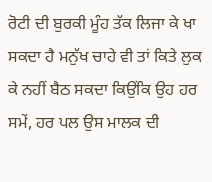ਰੋਟੀ ਦੀ ਬੁਰਕੀ ਮੂੰਹ ਤੱਕ ਲਿਜਾ ਕੇ ਖਾ ਸਕਦਾ ਹੈ ਮਨੁੱਖ ਚਾਹੇ ਵੀ ਤਾਂ ਕਿਤੇ ਲੁਕ ਕੇ ਨਹੀਂ ਬੈਠ ਸਕਦਾ ਕਿਉਂਕਿ ਉਹ ਹਰ ਸਮੇਂ, ਹਰ ਪਲ ਉਸ ਮਾਲਕ ਦੀ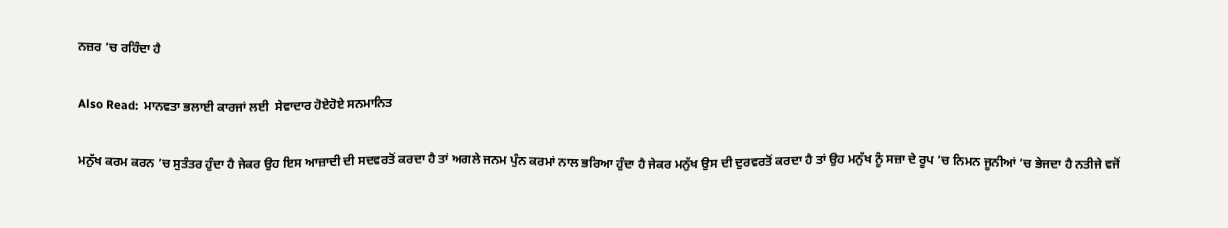ਨਜ਼ਰ ’ਚ ਰਹਿੰਦਾ ਹੈ

Also Read:  ਮਾਨਵਤਾ ਭਲਾਈ ਕਾਰਜਾਂ ਲਈ  ਸੇਵਾਦਾਰ ਹੋਏਹੋਏ ਸਨਮਾਨਿਤ

ਮਨੁੱਖ ਕਰਮ ਕਰਨ ’ਚ ਸੁਤੰਤਰ ਹੁੰਦਾ ਹੈ ਜੇਕਰ ਉਹ ਇਸ ਆਜ਼ਾਦੀ ਦੀ ਸਦਵਰਤੋਂ ਕਰਦਾ ਹੈ ਤਾਂ ਅਗਲੇ ਜਨਮ ਪੁੰਨ ਕਰਮਾਂ ਨਾਲ ਭਰਿਆ ਹੁੰਦਾ ਹੈ ਜੇਕਰ ਮਨੁੱਖ ਉਸ ਦੀ ਦੁਰਵਰਤੋਂ ਕਰਦਾ ਹੈ ਤਾਂ ਉਹ ਮਨੁੱਖ ਨੂੰ ਸਜ਼ਾ ਦੇ ਰੂਪ ’ਚ ਨਿਮਨ ਜੂਨੀਆਂ ’ਚ ਭੇਜਦਾ ਹੈ ਨਤੀਜੇ ਵਜੋਂ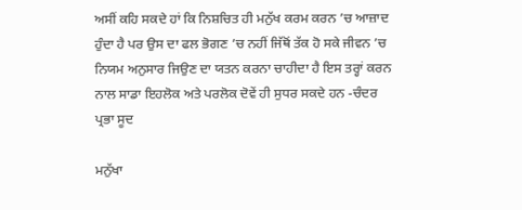ਅਸੀਂ ਕਹਿ ਸਕਦੇ ਹਾਂ ਕਿ ਨਿਸ਼ਚਿਤ ਹੀ ਮਨੁੱਖ ਕਰਮ ਕਰਨ ’ਚ ਆਜ਼ਾਦ ਹੁੰਦਾ ਹੈ ਪਰ ਉਸ ਦਾ ਫਲ ਭੋਗਣ ’ਚ ਨਹੀਂ ਜਿੱਥੋਂ ਤੱਕ ਹੋ ਸਕੇ ਜੀਵਨ ’ਚ ਨਿਯਮ ਅਨੁਸਾਰ ਜਿਉਣ ਦਾ ਯਤਨ ਕਰਨਾ ਚਾਹੀਦਾ ਹੈ ਇਸ ਤਰ੍ਹਾਂ ਕਰਨ ਨਾਲ ਸਾਡਾ ਇਹਲੋਕ ਅਤੇ ਪਰਲੋਕ ਦੋਵੇਂ ਹੀ ਸੁਧਰ ਸਕਦੇ ਹਨ -ਚੰਦਰ ਪ੍ਰਭਾ ਸੂਦ

ਮਨੁੱਖਾ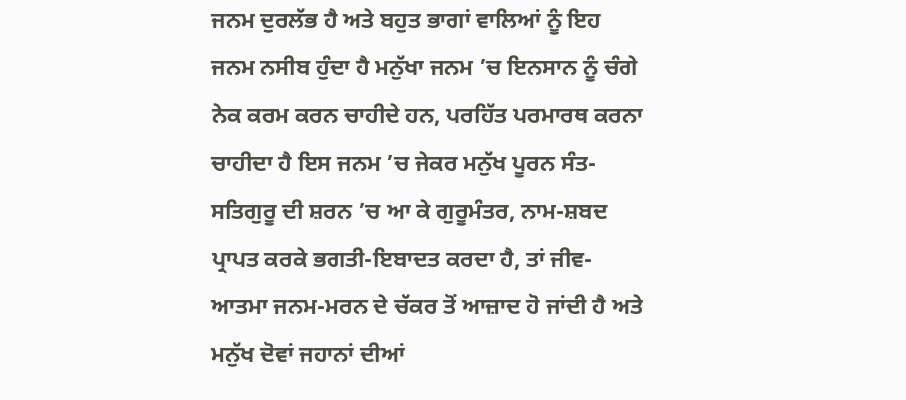ਜਨਮ ਦੁਰਲੱਭ ਹੈ ਅਤੇ ਬਹੁਤ ਭਾਗਾਂ ਵਾਲਿਆਂ ਨੂੰ ਇਹ ਜਨਮ ਨਸੀਬ ਹੁੰਦਾ ਹੈ ਮਨੁੱਖਾ ਜਨਮ ’ਚ ਇਨਸਾਨ ਨੂੰ ਚੰਗੇ ਨੇਕ ਕਰਮ ਕਰਨ ਚਾਹੀਦੇ ਹਨ, ਪਰਹਿੱਤ ਪਰਮਾਰਥ ਕਰਨਾ ਚਾਹੀਦਾ ਹੈ ਇਸ ਜਨਮ ’ਚ ਜੇਕਰ ਮਨੁੱਖ ਪੂਰਨ ਸੰਤ-ਸਤਿਗੁਰੂ ਦੀ ਸ਼ਰਨ ’ਚ ਆ ਕੇ ਗੁਰੂਮੰਤਰ, ਨਾਮ-ਸ਼ਬਦ ਪ੍ਰਾਪਤ ਕਰਕੇ ਭਗਤੀ-ਇਬਾਦਤ ਕਰਦਾ ਹੈ, ਤਾਂ ਜੀਵ-ਆਤਮਾ ਜਨਮ-ਮਰਨ ਦੇ ਚੱਕਰ ਤੋਂ ਆਜ਼ਾਦ ਹੋ ਜਾਂਦੀ ਹੈ ਅਤੇ ਮਨੁੱਖ ਦੋਵਾਂ ਜਹਾਨਾਂ ਦੀਆਂ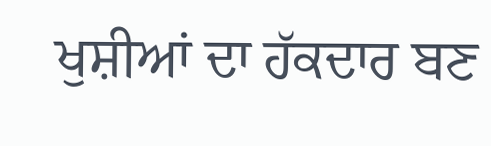ਖੁਸ਼ੀਆਂ ਦਾ ਹੱਕਦਾਰ ਬਣ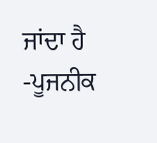ਜਾਂਦਾ ਹੈ -ਪੂਜਨੀਕ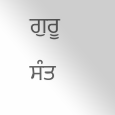ਗੁਰੂ ਸੰਤ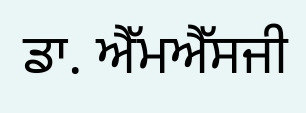ਡਾ. ਐੱਮਐੱਸਜੀ